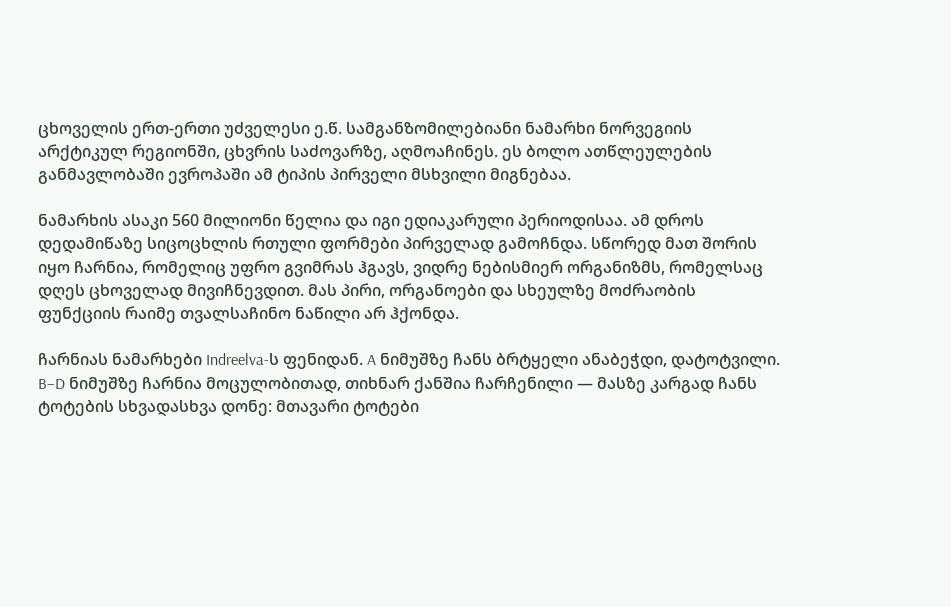ცხოველის ერთ-ერთი უძველესი ე.წ. სამგანზომილებიანი ნამარხი ნორვეგიის არქტიკულ რეგიონში, ცხვრის საძოვარზე, აღმოაჩინეს. ეს ბოლო ათწლეულების განმავლობაში ევროპაში ამ ტიპის პირველი მსხვილი მიგნებაა.

ნამარხის ასაკი 560 მილიონი წელია და იგი ედიაკარული პერიოდისაა. ამ დროს დედამიწაზე სიცოცხლის რთული ფორმები პირველად გამოჩნდა. სწორედ მათ შორის იყო ჩარნია, რომელიც უფრო გვიმრას ჰგავს, ვიდრე ნებისმიერ ორგანიზმს, რომელსაც დღეს ცხოველად მივიჩნევდით. მას პირი, ორგანოები და სხეულზე მოძრაობის ფუნქციის რაიმე თვალსაჩინო ნაწილი არ ჰქონდა.

ჩარნიას ნამარხები Indreelva-ს ფენიდან. A ნიმუშზე ჩანს ბრტყელი ანაბეჭდი, დატოტვილი. B–D ნიმუშზე ჩარნია მოცულობითად, თიხნარ ქანშია ჩარჩენილი — მასზე კარგად ჩანს ტოტების სხვადასხვა დონე: მთავარი ტოტები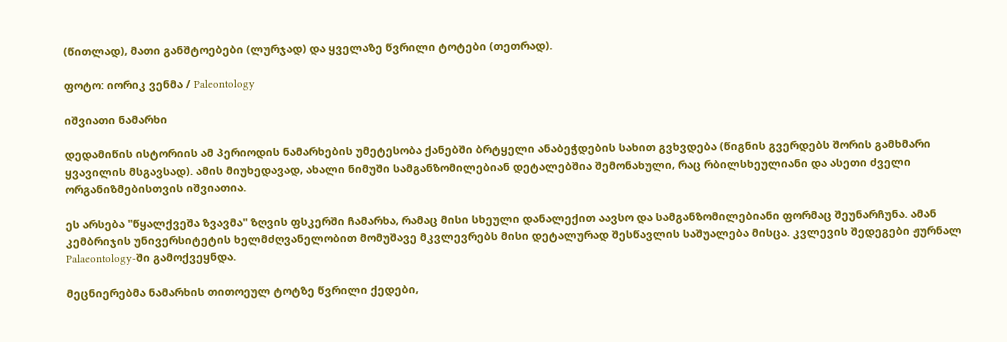(წითლად), მათი განშტოებები (ლურჯად) და ყველაზე წვრილი ტოტები (თეთრად).

ფოტო: იორიკ ვენმა / Paleontology

იშვიათი ნამარხი

დედამიწის ისტორიის ამ პერიოდის ნამარხების უმეტესობა ქანებში ბრტყელი ანაბეჭდების სახით გვხვდება (წიგნის გვერდებს შორის გამხმარი ყვავილის მსგავსად). ამის მიუხედავად, ახალი ნიმუში სამგანზომილებიან დეტალებშია შემონახული, რაც რბილსხეულიანი და ასეთი ძველი ორგანიზმებისთვის იშვიათია.

ეს არსება "წყალქვეშა ზვავმა" ზღვის ფსკერში ჩამარხა, რამაც მისი სხეული დანალექით აავსო და სამგანზომილებიანი ფორმაც შეუნარჩუნა. ამან კემბრიჯის უნივერსიტეტის ხელმძღვანელობით მომუშავე მკვლევრებს მისი დეტალურად შესწავლის საშუალება მისცა. კვლევის შედეგები ჟურნალ Palaeontology-ში გამოქვეყნდა.

მეცნიერებმა ნამარხის თითოეულ ტოტზე წვრილი ქედები,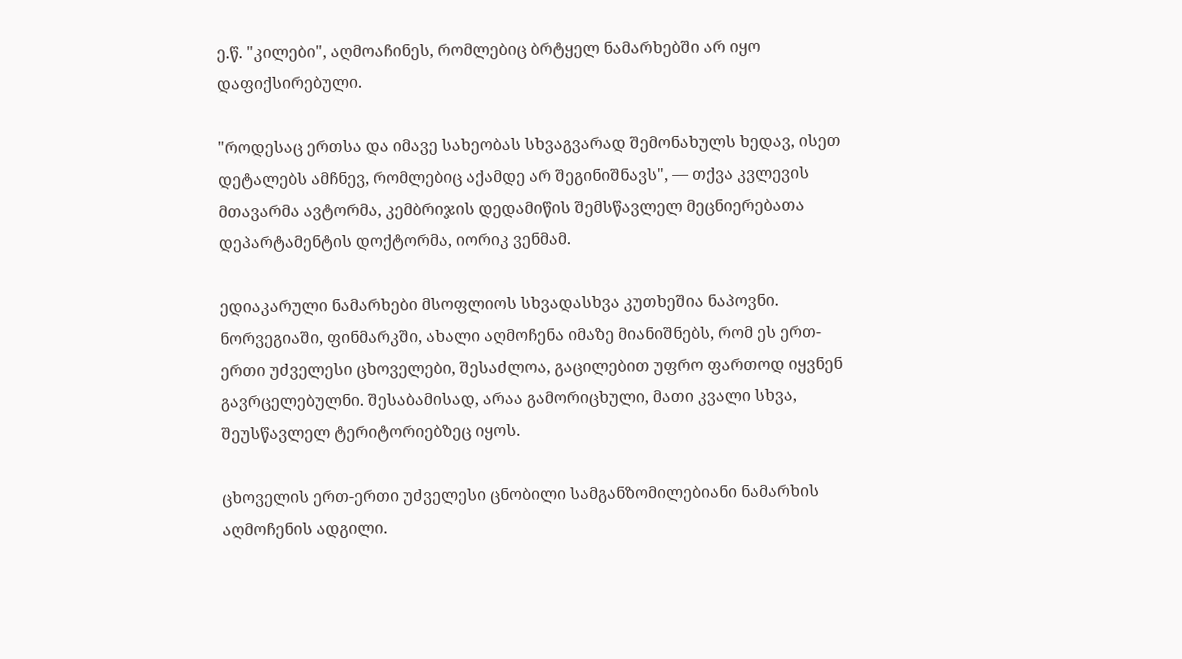ე.წ. "კილები", აღმოაჩინეს, რომლებიც ბრტყელ ნამარხებში არ იყო დაფიქსირებული.

"როდესაც ერთსა და იმავე სახეობას სხვაგვარად შემონახულს ხედავ, ისეთ დეტალებს ამჩნევ, რომლებიც აქამდე არ შეგინიშნავს", — თქვა კვლევის მთავარმა ავტორმა, კემბრიჯის დედამიწის შემსწავლელ მეცნიერებათა დეპარტამენტის დოქტორმა, იორიკ ვენმამ.

ედიაკარული ნამარხები მსოფლიოს სხვადასხვა კუთხეშია ნაპოვნი. ნორვეგიაში, ფინმარკში, ახალი აღმოჩენა იმაზე მიანიშნებს, რომ ეს ერთ-ერთი უძველესი ცხოველები, შესაძლოა, გაცილებით უფრო ფართოდ იყვნენ გავრცელებულნი. შესაბამისად, არაა გამორიცხული, მათი კვალი სხვა, შეუსწავლელ ტერიტორიებზეც იყოს.

ცხოველის ერთ-ერთი უძველესი ცნობილი სამგანზომილებიანი ნამარხის აღმოჩენის ადგილი.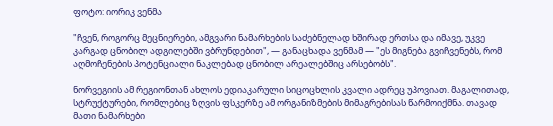ფოტო: იორიკ ვენმა

"ჩვენ, როგორც მეცნიერები, ამგვარი ნამარხების საძებნელად ხშირად ერთსა და იმავე, უკვე კარგად ცნობილ ადგილებში ვბრუნდებით", — განაცხადა ვენმამ — "ეს მიგნება გვიჩვენებს, რომ აღმოჩენების პოტენციალი ნაკლებად ცნობილ არეალებშიც არსებობს".

ნორვეგიის ამ რეგიონთან ახლოს ედიაკარული სიცოცხლის კვალი ადრეც უპოვიათ. მაგალითად, სტრუქტურები, რომლებიც ზღვის ფსკერზე ამ ორგანიზმების მიმაგრებისას წარმოიქმნა. თავად მათი ნამარხები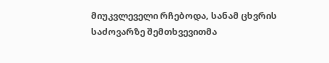მიუკვლეველი რჩებოდა, სანამ ცხვრის საძოვარზე შემთხვევითმა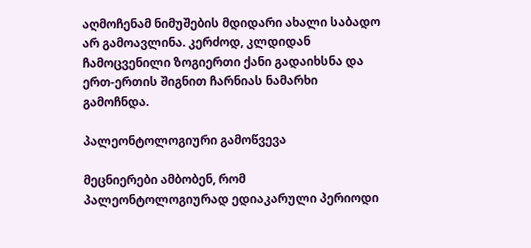აღმოჩენამ ნიმუშების მდიდარი ახალი საბადო არ გამოავლინა. კერძოდ, კლდიდან ჩამოცვენილი ზოგიერთი ქანი გადაიხსნა და ერთ-ერთის შიგნით ჩარნიას ნამარხი გამოჩნდა.

პალეონტოლოგიური გამოწვევა

მეცნიერები ამბობენ, რომ პალეონტოლოგიურად ედიაკარული პერიოდი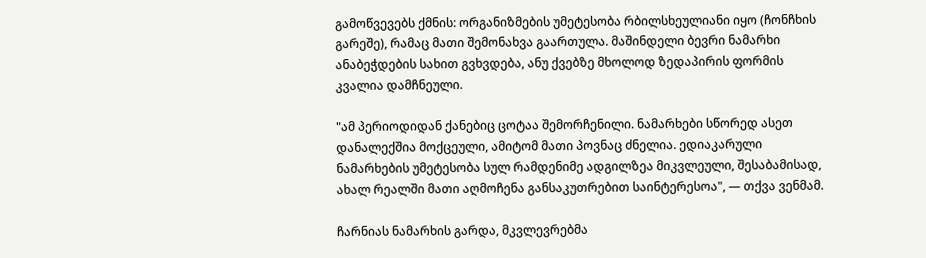გამოწვევებს ქმნის: ორგანიზმების უმეტესობა რბილსხეულიანი იყო (ჩონჩხის გარეშე), რამაც მათი შემონახვა გაართულა. მაშინდელი ბევრი ნამარხი ანაბეჭდების სახით გვხვდება, ანუ ქვებზე მხოლოდ ზედაპირის ფორმის კვალია დამჩნეული.

"ამ პერიოდიდან ქანებიც ცოტაა შემორჩენილი. ნამარხები სწორედ ასეთ დანალექშია მოქცეული, ამიტომ მათი პოვნაც ძნელია. ედიაკარული ნამარხების უმეტესობა სულ რამდენიმე ადგილზეა მიკვლეული, შესაბამისად, ახალ რეალში მათი აღმოჩენა განსაკუთრებით საინტერესოა", — თქვა ვენმამ.

ჩარნიას ნამარხის გარდა, მკვლევრებმა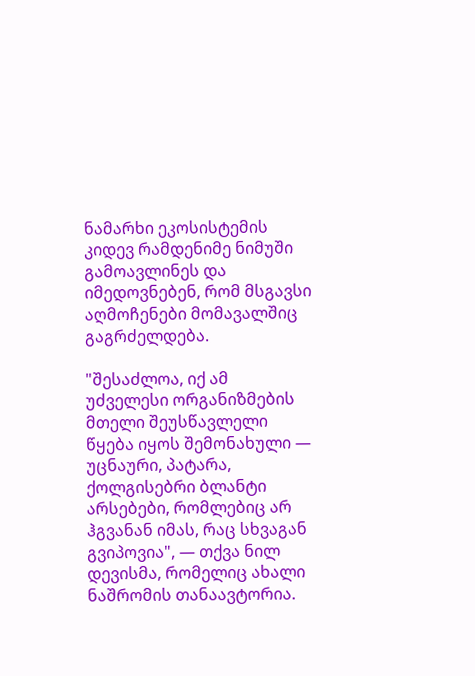ნამარხი ეკოსისტემის კიდევ რამდენიმე ნიმუში გამოავლინეს და იმედოვნებენ, რომ მსგავსი აღმოჩენები მომავალშიც გაგრძელდება.

"შესაძლოა, იქ ამ უძველესი ორგანიზმების მთელი შეუსწავლელი წყება იყოს შემონახული — უცნაური, პატარა, ქოლგისებრი ბლანტი არსებები, რომლებიც არ ჰგვანან იმას, რაც სხვაგან გვიპოვია", — თქვა ნილ დევისმა, რომელიც ახალი ნაშრომის თანაავტორია.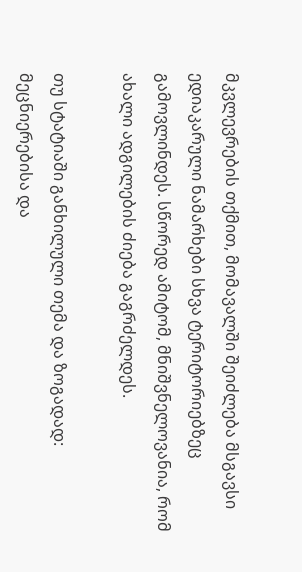მკვლევრების თქმით, მომავალში შეიძლება მსგავსი ედიაკარული ნამარხები სხვა ტერიტორიებზეც გამოვლინდეს. სწორედ ამიტომ, მნიშვნელოვანია, რომ ახალი ადგილების ძიება გაგრძელდეს.

თუ სტატიაში განხილული თემა და ზოგადად: მეცნიერებისა და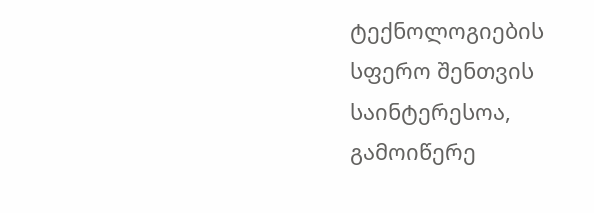ტექნოლოგიების სფერო შენთვის საინტერესოა, გამოიწერე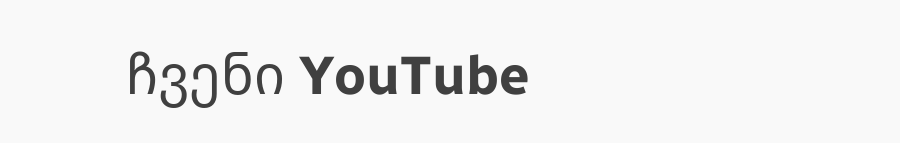ჩვენი YouTube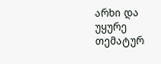არხი და უყურე თემატურ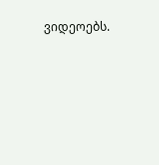ვიდეოებს.